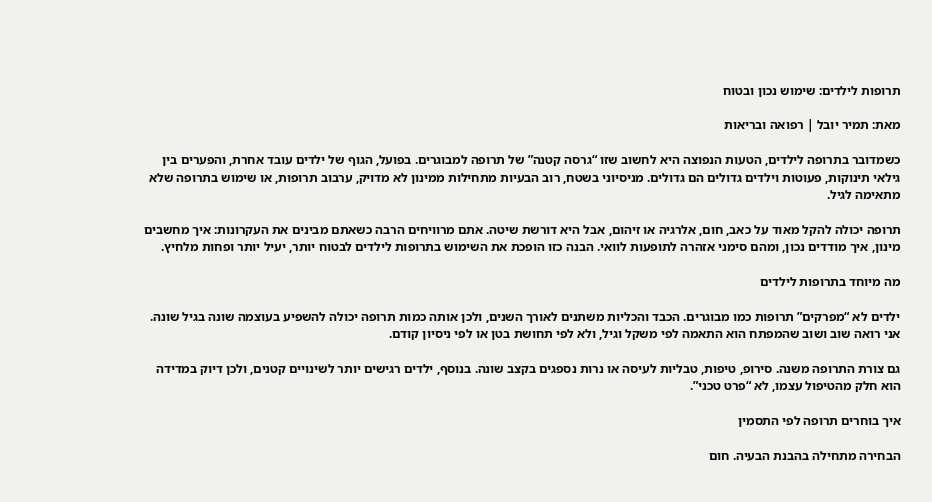תרופות לילדים: שימוש נכון ובטוח

מאת: תמיר יובל | רפואה ובריאות

כשמדובר בתרופה לילדים, הטעות הנפוצה היא לחשוב שזו “גרסה קטנה” של תרופה למבוגרים. בפועל, הגוף של ילדים עובד אחרת, והפערים בין גילאי תינוקות, פעוטות וילדים גדולים הם גדולים. מניסיוני בשטח, רוב הבעיות מתחילות ממינון לא מדויק, ערבוב תרופות, או שימוש בתרופה שלא מתאימה לגיל.

תרופה יכולה להקל מאוד על כאב, חום, אלרגיה או זיהום, אבל היא דורשת שיטה. אתם מרוויחים הרבה כשאתם מבינים את העקרונות: איך מחשבים מינון, איך מודדים נכון, ומהם סימני אזהרה לתופעות לוואי. הבנה כזו הופכת את השימוש בתרופות לילדים לבטוח יותר, יעיל יותר ופחות מלחיץ.

מה מיוחד בתרופות לילדים

ילדים לא “מפרקים” תרופות כמו מבוגרים. הכבד והכליות משתנים לאורך השנים, ולכן אותה כמות תרופה יכולה להשפיע בעוצמה שונה בגיל שונה. אני רואה שוב ושוב שהמפתח הוא התאמה לפי משקל וגיל, ולא לפי תחושת בטן או לפי ניסיון קודם.

גם צורת התרופה משנה. סירופ, טיפות, טבליות לעיסה או נרות נספגים בקצב שונה. בנוסף, ילדים רגישים יותר לשינויים קטנים, ולכן דיוק במדידה הוא חלק מהטיפול עצמו, לא “פרט טכני”.

איך בוחרים תרופה לפי התסמין

הבחירה מתחילה בהבנת הבעיה. חום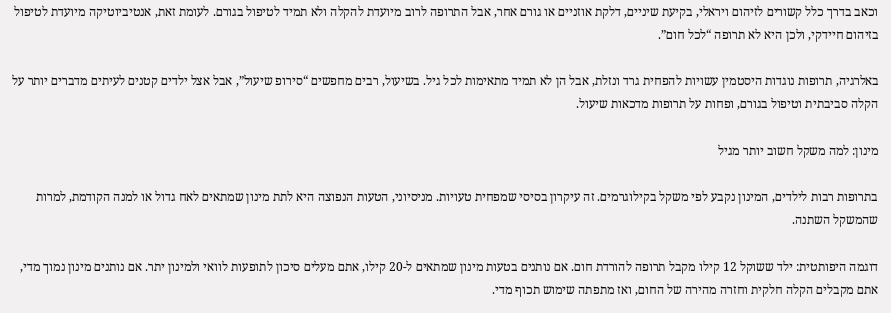וכאב בדרך כלל קשורים לזיהום ויראלי, בקיעת שיניים, דלקת אוזניים או גורם אחר, אבל התרופה לרוב מיועדת להקלה ולא תמיד לטיפול בגורם. לעומת זאת, אנטיביוטיקה מיועדת לטיפול בזיהום חיידקי, ולכן היא לא תרופה “לכל חום”.

באלרגיה, תרופות נוגדות היסטמין עשויות להפחית גרד ונזלת, אבל הן לא תמיד מתאימות לכל גיל. בשיעול, רבים מחפשים “סירופ שיעול”, אבל אצל ילדים קטנים לעיתים מדברים יותר על הקלה סביבתית וטיפול בגורם, ופחות על תרופות מדכאות שיעול.

מינון: למה משקל חשוב יותר מגיל

בתרופות רבות לילדים, המינון נקבע לפי משקל בקילוגרמים. זה עיקרון בסיסי שמפחית טעויות. מניסיוני, הטעות הנפוצה היא לתת מינון שמתאים לאח גדול או למנה הקודמת, למרות שהמשקל השתנה.

דוגמה היפותטית: ילד ששוקל 12 קילו מקבל תרופה להורדת חום. אם נותנים בטעות מינון שמתאים ל-20 קילו, אתם מעלים סיכון לתופעות לוואי ולמינון יתר. אם נותנים מינון נמוך מדי, אתם מקבלים הקלה חלקית וחזרה מהירה של החום, ואז מתפתה שימוש תכוף מדי.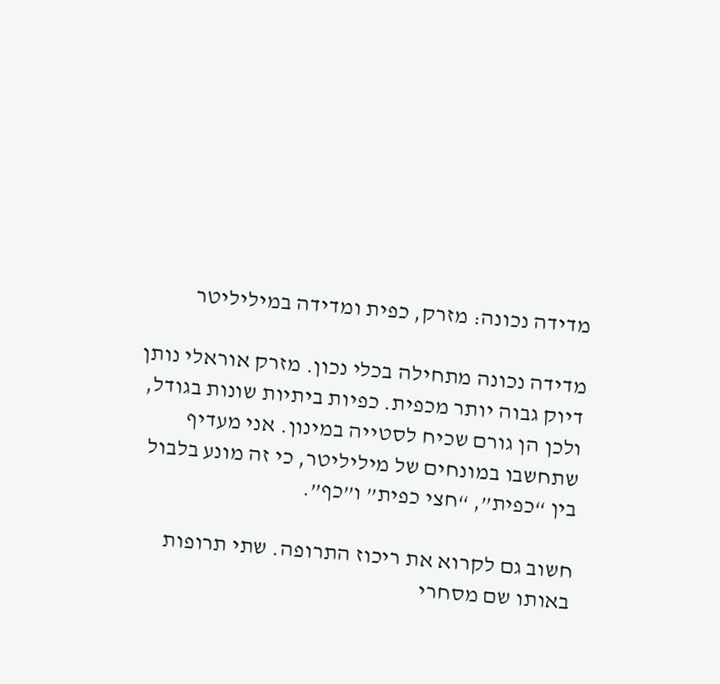מדידה נכונה: מזרק, כפית ומדידה במיליליטר

מדידה נכונה מתחילה בכלי נכון. מזרק אוראלי נותן דיוק גבוה יותר מכפית. כפיות ביתיות שונות בגודל, ולכן הן גורם שכיח לסטייה במינון. אני מעדיף שתחשבו במונחים של מיליליטר, כי זה מונע בלבול בין “כפית”, “חצי כפית” ו”כף”.

חשוב גם לקרוא את ריכוז התרופה. שתי תרופות באותו שם מסחרי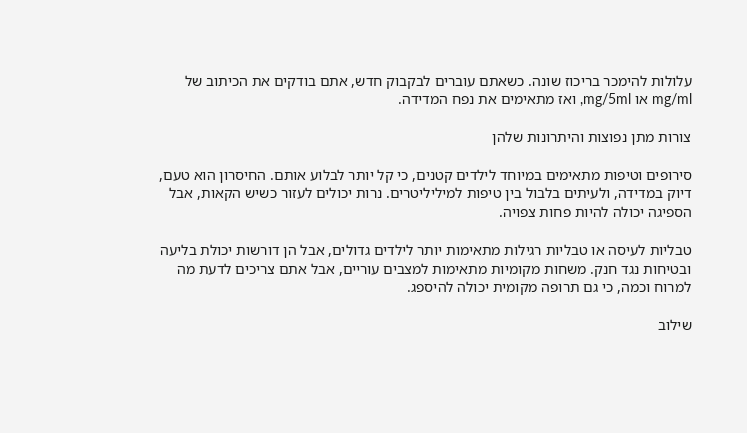עלולות להימכר בריכוז שונה. כשאתם עוברים לבקבוק חדש, אתם בודקים את הכיתוב של mg/ml או mg/5ml, ואז מתאימים את נפח המדידה.

צורות מתן נפוצות והיתרונות שלהן

סירופים וטיפות מתאימים במיוחד לילדים קטנים, כי קל יותר לבלוע אותם. החיסרון הוא טעם, דיוק במדידה, ולעיתים בלבול בין טיפות למיליליטרים. נרות יכולים לעזור כשיש הקאות, אבל הספיגה יכולה להיות פחות צפויה.

טבליות לעיסה או טבליות רגילות מתאימות יותר לילדים גדולים, אבל הן דורשות יכולת בליעה ובטיחות נגד חנק. משחות מקומיות מתאימות למצבים עוריים, אבל אתם צריכים לדעת מה למרוח וכמה, כי גם תרופה מקומית יכולה להיספג.

שילוב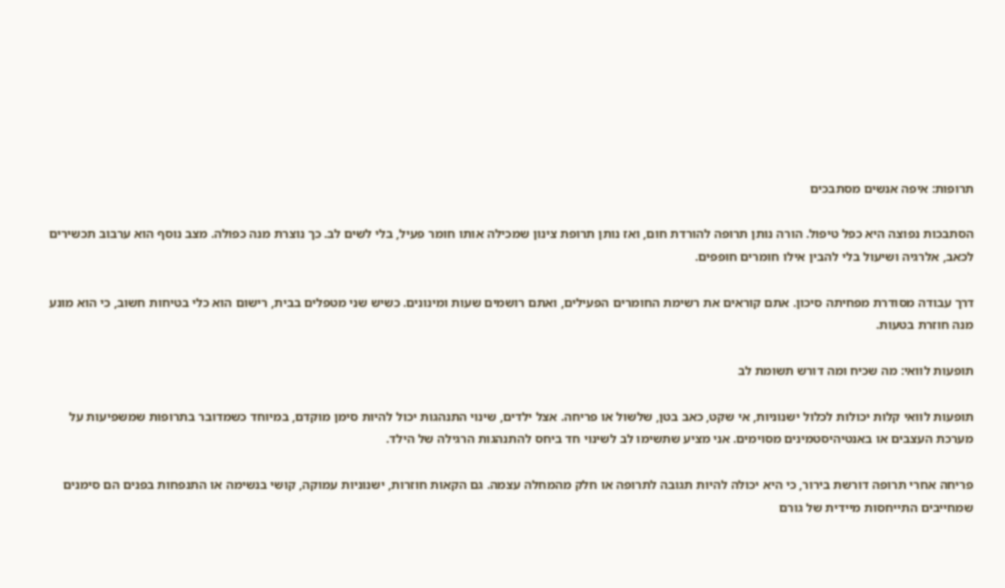תרופות: איפה אנשים מסתבכים

הסתבכות נפוצה היא כפל טיפול. הורה נותן תרופה להורדת חום, ואז נותן תרופת צינון שמכילה אותו חומר פעיל, בלי לשים לב. כך נוצרת מנה כפולה. מצב נוסף הוא ערבוב תכשירים לכאב, אלרגיה ושיעול בלי להבין אילו חומרים חופפים.

דרך עבודה מסודרת מפחיתה סיכון. אתם קוראים את רשימת החומרים הפעילים, ואתם רושמים שעות ומינונים. כשיש שני מטפלים בבית, רישום הוא כלי בטיחות חשוב, כי הוא מונע מנה חוזרת בטעות.

תופעות לוואי: מה שכיח ומה דורש תשומת לב

תופעות לוואי קלות יכולות לכלול ישנוניות, אי שקט, כאב בטן, שלשול או פריחה. אצל ילדים, שינוי התנהגות יכול להיות סימן מוקדם, במיוחד כשמדובר בתרופות שמשפיעות על מערכת העצבים או באנטיהיסטמינים מסוימים. אני מציע שתשימו לב לשינוי חד ביחס להתנהגות הרגילה של הילד.

פריחה אחרי תרופה דורשת בירור, כי היא יכולה להיות תגובה לתרופה או חלק מהמחלה עצמה. גם הקאות חוזרות, ישנוניות עמוקה, קושי בנשימה או התנפחות בפנים הם סימנים שמחייבים התייחסות מיידית של גורם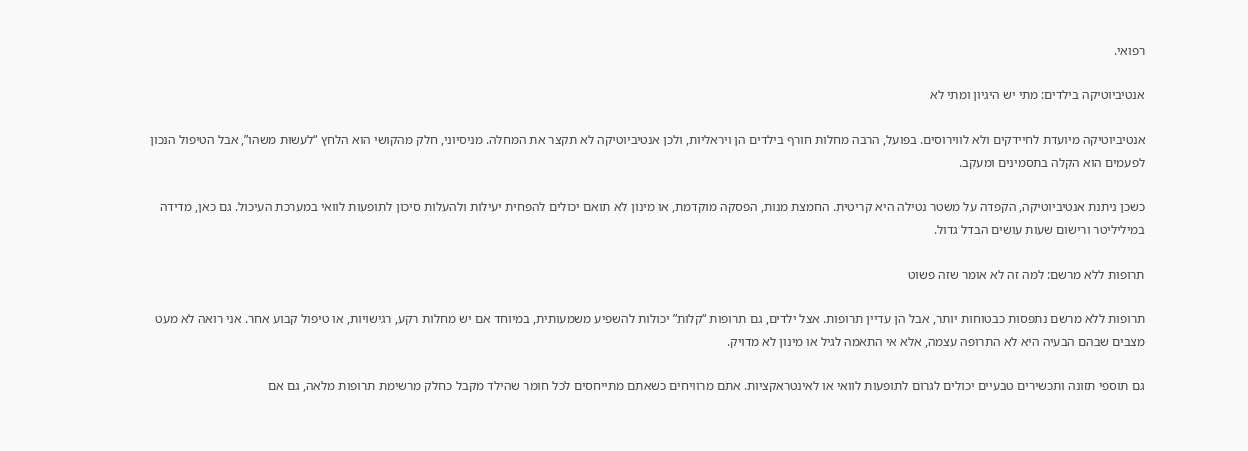רפואי.

אנטיביוטיקה בילדים: מתי יש היגיון ומתי לא

אנטיביוטיקה מיועדת לחיידקים ולא לווירוסים. בפועל, הרבה מחלות חורף בילדים הן ויראליות, ולכן אנטיביוטיקה לא תקצר את המחלה. מניסיוני, חלק מהקושי הוא הלחץ “לעשות משהו”, אבל הטיפול הנכון לפעמים הוא הקלה בתסמינים ומעקב.

כשכן ניתנת אנטיביוטיקה, הקפדה על משטר נטילה היא קריטית. החמצת מנות, הפסקה מוקדמת, או מינון לא תואם יכולים להפחית יעילות ולהעלות סיכון לתופעות לוואי במערכת העיכול. גם כאן, מדידה במיליליטר ורישום שעות עושים הבדל גדול.

תרופות ללא מרשם: למה זה לא אומר שזה פשוט

תרופות ללא מרשם נתפסות כבטוחות יותר, אבל הן עדיין תרופות. אצל ילדים, גם תרופות “קלות” יכולות להשפיע משמעותית, במיוחד אם יש מחלות רקע, רגישויות, או טיפול קבוע אחר. אני רואה לא מעט מצבים שבהם הבעיה היא לא התרופה עצמה, אלא אי התאמה לגיל או מינון לא מדויק.

גם תוספי תזונה ותכשירים טבעיים יכולים לגרום לתופעות לוואי או לאינטראקציות. אתם מרוויחים כשאתם מתייחסים לכל חומר שהילד מקבל כחלק מרשימת תרופות מלאה, גם אם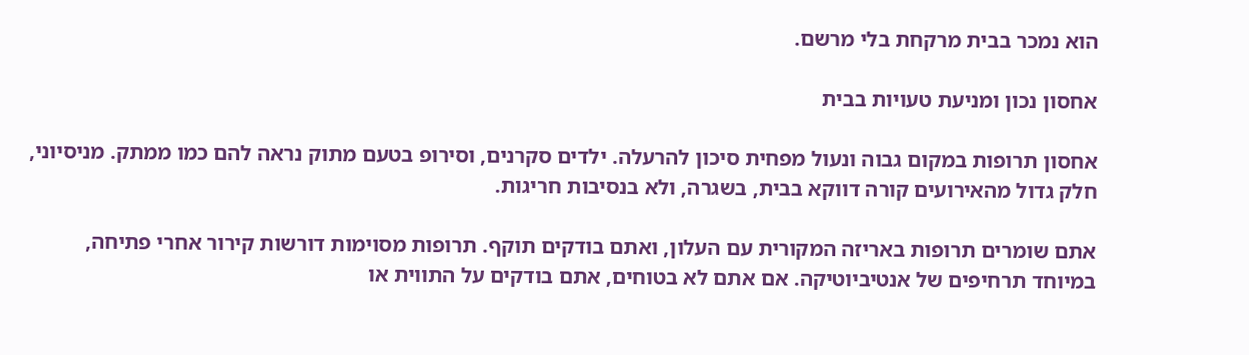הוא נמכר בבית מרקחת בלי מרשם.

אחסון נכון ומניעת טעויות בבית

אחסון תרופות במקום גבוה ונעול מפחית סיכון להרעלה. ילדים סקרנים, וסירופ בטעם מתוק נראה להם כמו ממתק. מניסיוני, חלק גדול מהאירועים קורה דווקא בבית, בשגרה, ולא בנסיבות חריגות.

אתם שומרים תרופות באריזה המקורית עם העלון, ואתם בודקים תוקף. תרופות מסוימות דורשות קירור אחרי פתיחה, במיוחד תרחיפים של אנטיביוטיקה. אם אתם לא בטוחים, אתם בודקים על התווית או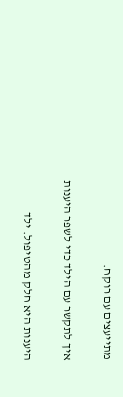מתייעצים עם רוקח.

איך לתקשר עם הילד כדי לשפר היענות

היענות היא חלק מהטיפול. ילד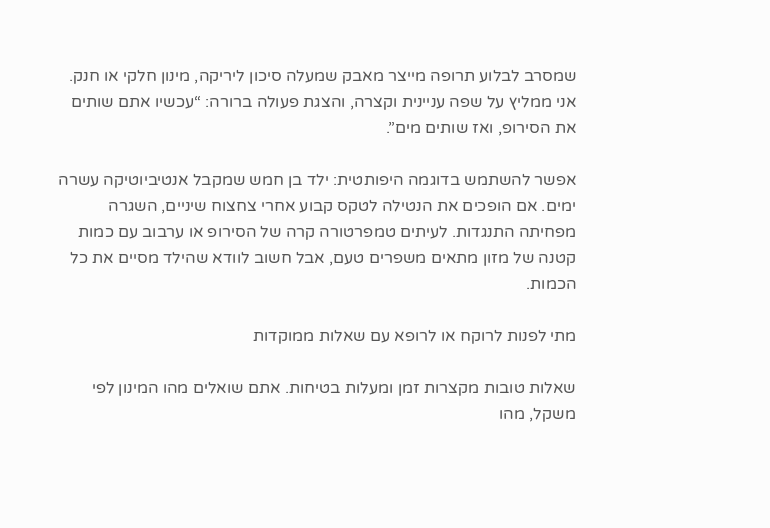שמסרב לבלוע תרופה מייצר מאבק שמעלה סיכון ליריקה, מינון חלקי או חנק. אני ממליץ על שפה עניינית וקצרה, והצגת פעולה ברורה: “עכשיו אתם שותים את הסירופ, ואז שותים מים”.

אפשר להשתמש בדוגמה היפותטית: ילד בן חמש שמקבל אנטיביוטיקה עשרה ימים. אם הופכים את הנטילה לטקס קבוע אחרי צחצוח שיניים, השגרה מפחיתה התנגדות. לעיתים טמפרטורה קרה של הסירופ או ערבוב עם כמות קטנה של מזון מתאים משפרים טעם, אבל חשוב לוודא שהילד מסיים את כל הכמות.

מתי לפנות לרוקח או לרופא עם שאלות ממוקדות

שאלות טובות מקצרות זמן ומעלות בטיחות. אתם שואלים מהו המינון לפי משקל, מהו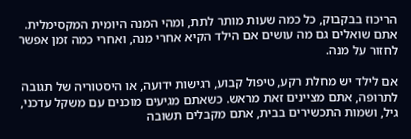הריכוז בבקבוק, כל כמה שעות מותר לתת, ומהי המנה היומית המקסימלית. אתם שואלים גם מה עושים אם הילד הקיא אחרי מנה, ואחרי כמה זמן אפשר לחזור על מנה.

אם לילד יש מחלת רקע, טיפול קבוע, רגישות ידועה, או היסטוריה של תגובה לתרופה, אתם מציינים זאת מראש. כשאתם מגיעים מוכנים עם משקל עדכני, גיל, ושמות התכשירים בבית, אתם מקבלים תשובה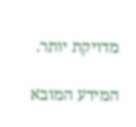מדויקת יותר.

המידע המובא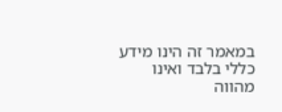במאמר זה הינו מידע כללי בלבד ואינו מהווה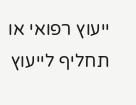ייעוץ רפואי או תחליף לייעוץ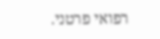רפואי פרטני.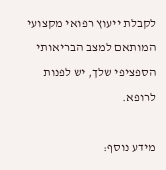לקבלת ייעוץ רפואי מקצועי המותאם למצב הבריאותי הספציפי שלך, יש לפנות לרופא.

מידע נוסף: